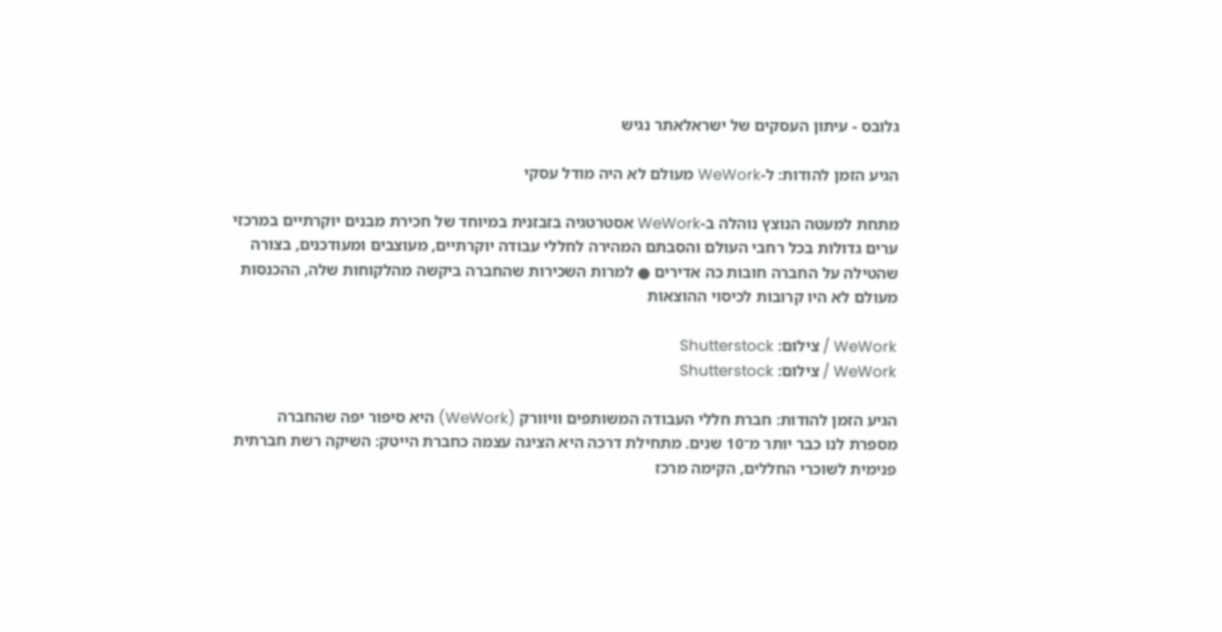גלובס - עיתון העסקים של ישראלאתר נגיש

הגיע הזמן להודות: ל-WeWork מעולם לא היה מודל עסקי

מתחת למעטה הנוצץ נוהלה ב-WeWork אסטרטגיה בזבזנית במיוחד של חכירת מבנים יוקרתיים במרכזי ערים גדולות בכל רחבי העולם והסבתם המהירה לחללי עבודה יוקרתיים, מעוצבים ומעודכנים, בצורה שהטילה על החברה חובות כה אדירים ● למרות השכירות שהחברה ביקשה מהלקוחות שלה, ההכנסות מעולם לא היו קרובות לכיסוי ההוצאות

WeWork / צילום: Shutterstock
WeWork / צילום: Shutterstock

הגיע הזמן להודות: חברת חללי העבודה המשותפים וויוורק (WeWork) היא סיפור יפה שהחברה מספרת לנו כבר יותר מ־10 שנים. מתחילת דרכה היא הציגה עצמה כחברת הייטק: השיקה רשת חברתית פנימית לשוכרי החללים, הקימה מרכז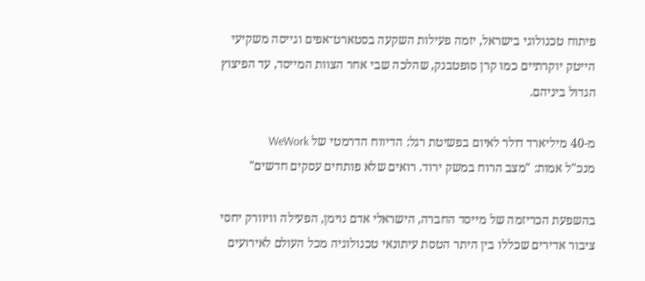פיתוח טכנולוגי בישראל, יזמה פעילות השקעה בסטארט־אפים וגייסה משקיעי הייטק יוקרתיים כמו קרן סופטבנק, שהלכה שבי אחר הצוות המייסד, עד הפיצוץ הגדול ביניהם.

מ-40 מיליארד דולר לאיום בפשיטת רגל: הדיווח הדרמטי של WeWork
מנכ"ל אמות: "מצב הרוח במשק ירוד. רואים שלא פותחים עסקים חדשים"

בהשפעת הכריזמה של מייסד החברה, הישראלי אדם נוימן, הפעילה וויוורק יחסי ציבור אדירים שכללו בין היתר הטסת עיתונאי טכנולוגיה מכל העולם לאירועים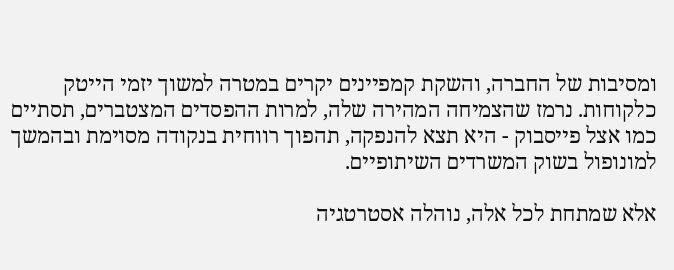ומסיבות של החברה, והשקת קמפיינים יקרים במטרה למשוך יזמי הייטק כלקוחות. נרמז שהצמיחה המהירה שלה, למרות ההפסדים המצטברים, תסתיים כמו אצל פייסבוק - היא תצא להנפקה, תהפוך רווחית בנקודה מסוימת ובהמשך למונופול בשוק המשרדים השיתופיים.

אלא שמתחת לכל אלה, נוהלה אסטרטגיה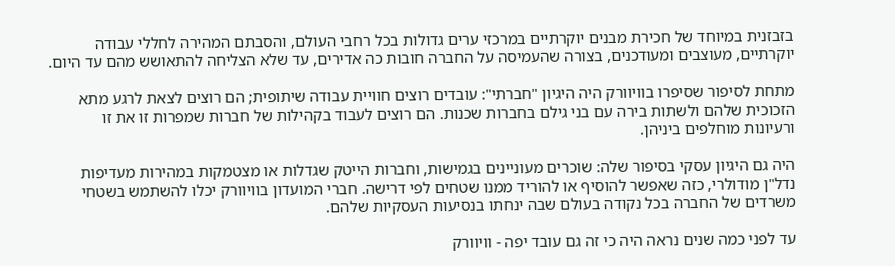בזבזנית במיוחד של חכירת מבנים יוקרתיים במרכזי ערים גדולות בכל רחבי העולם, והסבתם המהירה לחללי עבודה יוקרתיים, מעוצבים ומעודכנים, בצורה שהעמיסה על החברה חובות כה אדירים, עד שלא הצליחה להתאושש מהם עד היום.

מתחת לסיפור שסיפרו בוויוורק היה היגיון "חברתי": עובדים רוצים חוויית עבודה שיתופית; הם רוצים לצאת לרגע מתא הזכוכית שלהם ולשתות בירה עם בני גילם בחברות שכנות. הם רוצים לעבוד בקהילות של חברות שמפרות זו את זו ורעיונות מוחלפים ביניהן.

היה גם היגיון עסקי בסיפור שלה: שוכרים מעוניינים בגמישות, וחברות הייטק שגדלות או מצטמקות במהירות מעדיפות נדל"ן מודולרי, כזה שאפשר להוסיף או להוריד ממנו שטחים לפי דרישה. חברי המועדון בוויוורק יכלו להשתמש בשטחי משרדים של החברה בכל נקודה בעולם שבה ינחתו בנסיעות העסקיות שלהם.

עד לפני כמה שנים נראה היה כי זה גם עובד יפה - וויוורק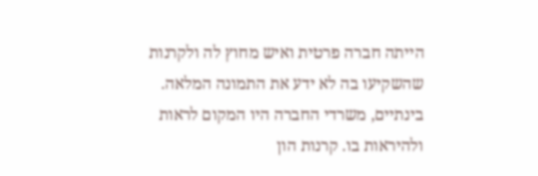הייתה חברה פרטית ואיש מחוץ לה ולקרנות שהשקיעו בה לא ידע את התמונה המלאה. בינתיים, משרדי החברה היו המקום לראות ולהיראות בו. קרנות הון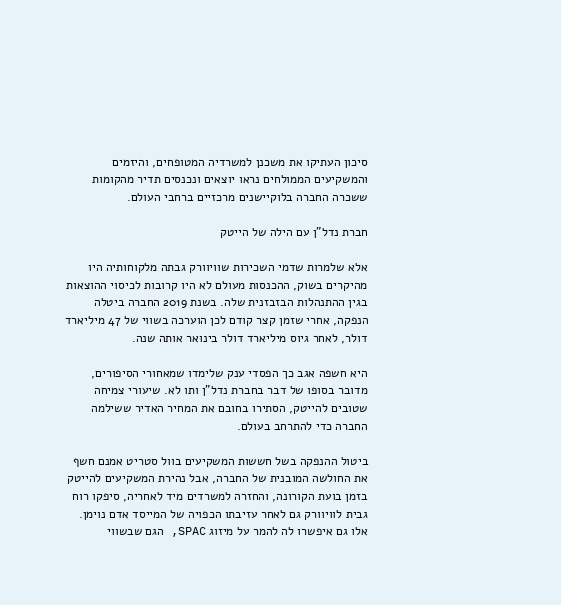סיכון העתיקו את משכנן למשרדיה המטופחים, והיזמים והמשקיעים הממולחים נראו יוצאים ונכנסים תדיר מהקומות ששכרה החברה בלוקיישנים מרכזיים ברחבי העולם.

חברת נדל"ן עם הילה של הייטק

אלא שלמרות שדמי השכירות שוויוורק גבתה מלקוחותיה היו מהיקרים בשוק, ההכנסות מעולם לא היו קרובות לכיסוי ההוצאות בגין ההתנהלות הבזבזנית שלה. בשנת 2019 החברה ביטלה הנפקה, אחרי שזמן קצר קודם לכן הוערכה בשווי של 47 מיליארד דולר, לאחר גיוס מיליארד דולר בינואר אותה שנה.

היא חשפה אגב כך הפסדי ענק שלימדו שמאחורי הסיפורים, מדובר בסופו של דבר בחברת נדל"ן ותו לא. שיעורי צמיחה שטובים להייטק, הסתירו בחובם את המחיר האדיר ששילמה החברה כדי להתרחב בעולם.

ביטול ההנפקה בשל חששות המשקיעים בוול סטריט אמנם חשף את החולשה המובנית של החברה, אבל נהירת המשקיעים להייטק בזמן בועת הקורונה, והחזרה למשרדים מיד לאחריה, סיפקו רוח גבית לוויוורק גם לאחר עזיבתו הכפויה של המייסד אדם נוימן. אלו גם איפשרו לה להמר על מיזוג SPAC, הגם שבשווי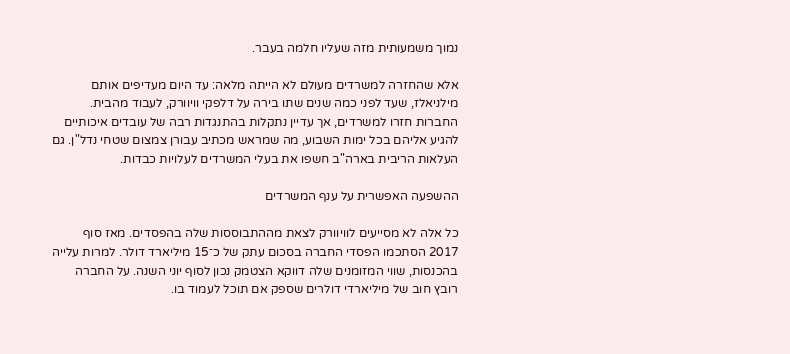נמוך משמעותית מזה שעליו חלמה בעבר.

אלא שהחזרה למשרדים מעולם לא הייתה מלאה: עד היום מעדיפים אותם מילניאלז, שעד לפני כמה שנים שתו בירה על דלפקי וויוורק, לעבוד מהבית. החברות חזרו למשרדים, אך עדיין נתקלות בהתנגדות רבה של עובדים איכותיים להגיע אליהם בכל ימות השבוע, מה שמראש מכתיב עבורן צמצום שטחי נדל"ן. גם העלאות הריבית בארה"ב חשפו את בעלי המשרדים לעלויות כבדות.

ההשפעה האפשרית על ענף המשרדים

כל אלה לא מסייעים לוויוורק לצאת מההתבוססות שלה בהפסדים. מאז סוף 2017 הסתכמו הפסדי החברה בסכום עתק של כ־15 מיליארד דולר. למרות עלייה בהכנסות, שווי המזומנים שלה דווקא הצטמק נכון לסוף יוני השנה. על החברה רובץ חוב של מיליארדי דולרים שספק אם תוכל לעמוד בו.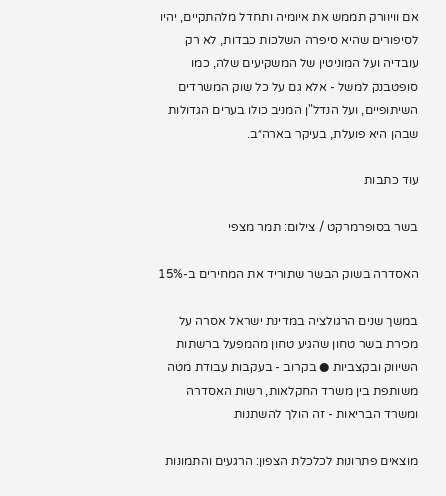אם וויוורק תממש את איומיה ותחדל מלהתקיים, יהיו לסיפורים שהיא סיפרה השלכות כבדות, לא רק עובדיה ועל המוניטין של המשקיעים שלה, כמו סופטבנק למשל - אלא גם על כל שוק המשרדים השיתופיים, ועל הנדל"ן המניב כולו בערים הגדולות שבהן היא פועלת, בעיקר בארה״ב.

עוד כתבות

בשר בסופרמרקט / צילום: תמר מצפי

האסדרה בשוק הבשר שתוריד את המחירים ב-15%

במשך שנים הרגולציה במדינת ישראל אסרה על מכירת בשר טחון שהגיע טחון מהמפעל ברשתות השיווק ובקצביות ● בקרוב - בעקבות עבודת מטה משותפת בין משרד החקלאות, רשות האסדרה ומשרד הבריאות - זה הולך להשתנות

מוצאים פתרונות לכלכלת הצפון: הרגעים והתמונות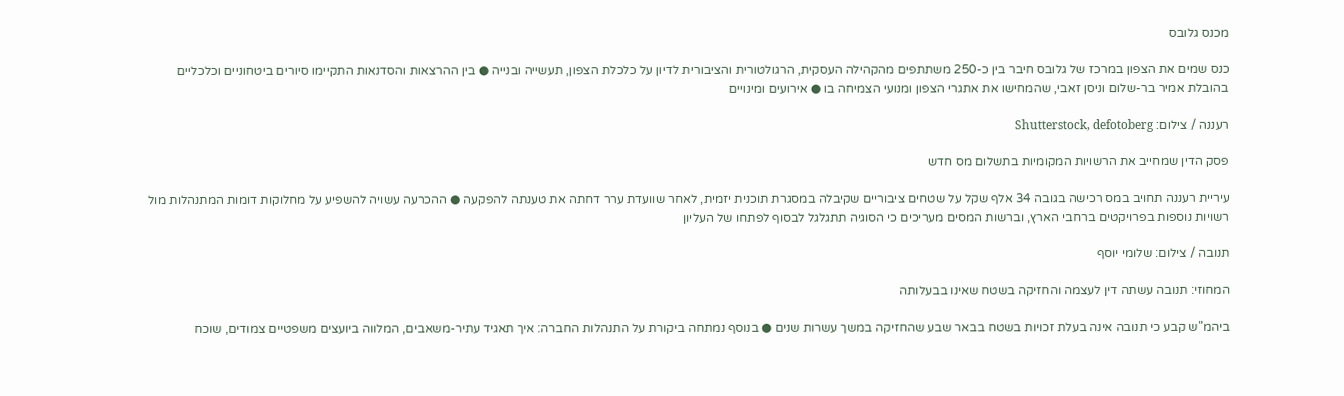מכנס גלובס

כנס שמים את הצפון במרכז של גלובס חיבר בין כ-250 משתתפים מהקהילה העסקית, הרגולטורית והציבורית לדיון על כלכלת הצפון, תעשייה ובנייה ● בין ההרצאות והסדנאות התקיימו סיורים ביטחוניים וכלכליים בהובלת אמיר בר-שלום וניסן זאבי, שהמחישו את אתגרי הצפון ומנועי הצמיחה בו ● אירועים ומינויים

רעננה / צילום: Shutterstock, defotoberg

פסק הדין שמחייב את הרשויות המקומיות בתשלום מס חדש

עיריית רעננה תחויב במס רכישה בגובה 34 אלף שקל על שטחים ציבוריים שקיבלה במסגרת תוכנית יזמית, לאחר שוועדת ערר דחתה את טענתה להפקעה ● ההכרעה עשויה להשפיע על מחלוקות דומות המתנהלות מול רשויות נוספות בפרויקטים ברחבי הארץ, וברשות המסים מעריכים כי הסוגיה תתגלגל לבסוף לפתחו של העליון

תנובה / צילום: שלומי יוסף

המחוזי: תנובה עשתה דין לעצמה והחזיקה בשטח שאינו בבעלותה

ביהמ"ש קבע כי תנובה אינה בעלת זכויות בשטח בבאר שבע שהחזיקה במשך עשרות שנים ● בנוסף נמתחה ביקורת על התנהלות החברה: איך תאגיד עתיר-משאבים, המלווה ביועצים משפטיים צמודים, שוכח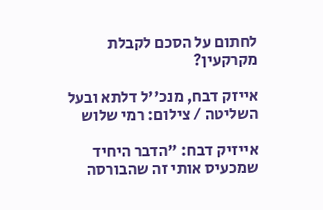לחתום על הסכם לקבלת מקרקעין?

אייזק דבח, מנכ''ל דלתא ובעל השליטה / צילום: רמי שלוש

אייזיק דבח: "הדבר היחיד שמכעיס אותי זה שהבורסה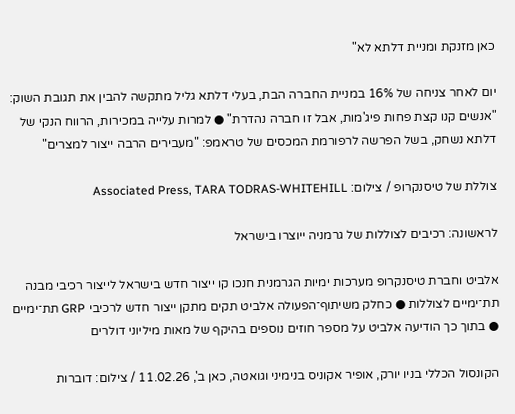כאן מזנקת ומניית דלתא לא"

יום לאחר צניחה של 16% במניית החברה הבת, בעלי דלתא גליל מתקשה להבין את תגובת השוק: "אנשים קנו קצת פחות פיג'מות, אבל זו חברה נהדרת" ● למרות עלייה במכירות, הרווח הנקי של דלתא נשחק, בשל הפרשה לרפורמת המכסים של טראמפ: "מעבירים הרבה ייצור למצרים"

צוללת של טיסנקרופ / צילום: Associated Press, TARA TODRAS-WHITEHILL

לראשונה: רכיבים לצוללות של גרמניה ייוצרו בישראל

אלביט וחברת טיסנקרופ מערכות ימיות הגרמנית חנכו קו ייצור חדש בישראל לייצור רכיבי מבנה תת־ימיים לצוללות ● כחלק משיתוף־הפעולה אלביט תקים מתקן ייצור חדש לרכיבי GRP תת־ימיים ● בתוך כך הודיעה אלביט על מספר חוזים נוספים בהיקף של מאות מיליוני דולרים

הקונסול הכללי בניו יורק, אופיר אקוניס בנימיני וגואטה, כאן ב', 11.02.26 / צילום: דוברות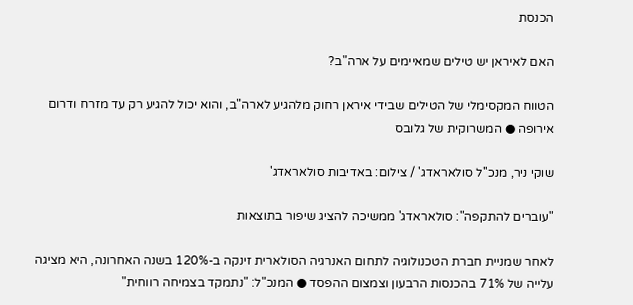הכנסת

האם לאיראן יש טילים שמאיימים על ארה"ב?

הטווח המקסימלי של הטילים שבידי איראן רחוק מלהגיע לארה"ב, והוא יכול להגיע רק עד מזרח ודרום אירופה ● המשרוקית של גלובס

שוקי ניר, מנכ''ל סולאראדג' / צילום: באדיבות סולאראדג'

"עוברים להתקפה": סולאראדג' ממשיכה להציג שיפור בתוצאות

לאחר שמניית חברת הטכנולוגיה לתחום האנרגיה הסולארית זינקה ב-120% בשנה האחרונה, היא מציגה עלייה של 71% בהכנסות הרבעון וצמצום ההפסד ● המנכ"ל: "נתמקד בצמיחה רווחית"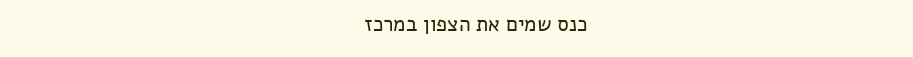כנס שמים את הצפון במרכז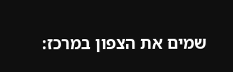שמים את הצפון במרכז: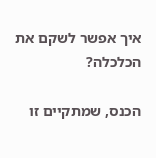איך אפשר לשקם את הכלכלה?

הכנס, שמתקיים זו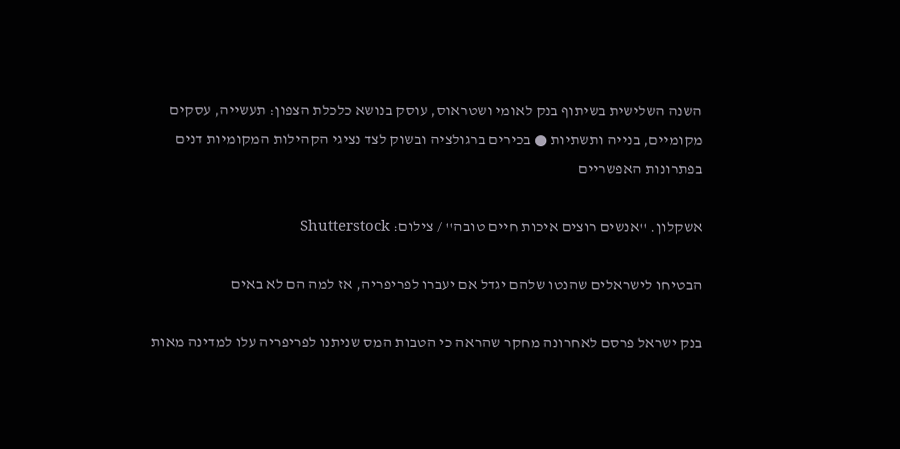השנה השלישית בשיתוף בנק לאומי ושטראוס, עוסק בנושא כלכלת הצפון: תעשייה, עסקים מקומיים, בנייה ותשתיות ● בכירים ברגולציה ובשוק לצד נציגי הקהילות המקומיות דנים בפתרונות האפשריים

אשקלון. ''אנשים רוצים איכות חיים טובה'' / צילום: Shutterstock

הבטיחו לישראלים שהנטו שלהם יגדל אם יעברו לפריפריה, אז למה הם לא באים

בנק ישראל פרסם לאחרונה מחקר שהראה כי הטבות המס שניתנו לפריפריה עלו למדינה מאות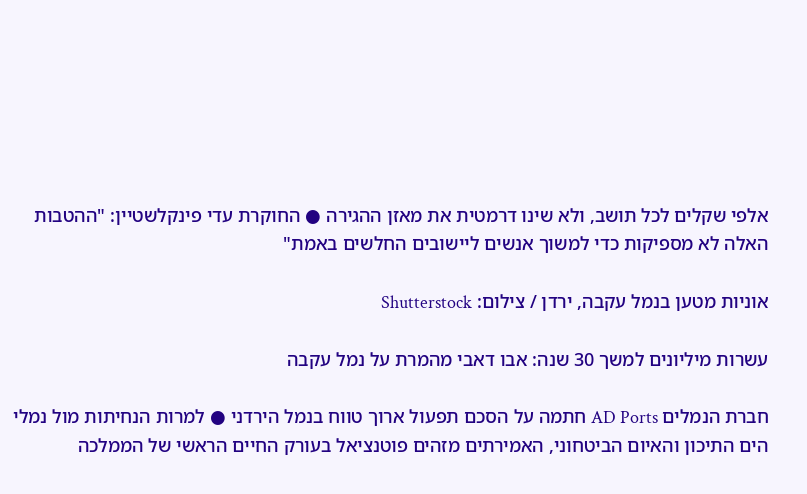אלפי שקלים לכל תושב, ולא שינו דרמטית את מאזן ההגירה ● החוקרת עדי פינקלשטיין: "ההטבות האלה לא מספיקות כדי למשוך אנשים ליישובים החלשים באמת"

אוניות מטען בנמל עקבה, ירדן / צילום: Shutterstock

עשרות מיליונים למשך 30 שנה: אבו דאבי מהמרת על נמל עקבה

חברת הנמלים AD Ports חתמה על הסכם תפעול ארוך טווח בנמל הירדני ● למרות הנחיתות מול נמלי הים התיכון והאיום הביטחוני, האמירתים מזהים פוטנציאל בעורק החיים הראשי של הממלכה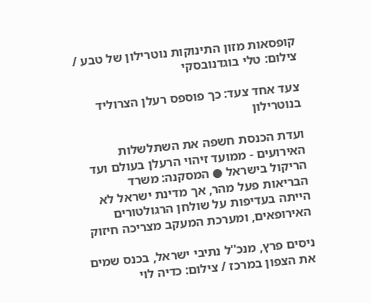קופסאות מזון התינוקות נוטרילון של טבע / צילום: טלי בוגדנובסקי

צעד אחד צעד: כך פוספס רעלן הצרוליד בנוטרילון

ועדת הכנסת חשפה את השתלשלות האירועים - ממועד זיהוי הרעלן בעולם ועד הריקול בישראל ● המסקנה: משרד הבריאות פעל מהר, אך מדינת ישראל לא הייתה בעדיפות על שולחן הרגולטורים האירופאים, ומערכת המעקב מצריכה חיזוק

ניסים פרץ, מנכ''ל נתיבי ישראל, בכנס שמים את הצפון במרכז / צילום: כדיה לוי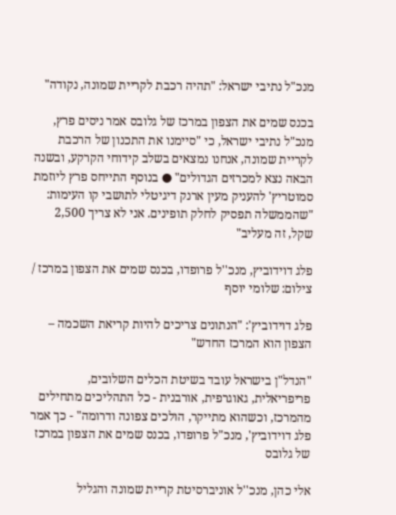מנכ"ל נתיבי ישראל: "תהיה רכבת לקריית שמונה, נקודה"

בכנס שמים את הצפון במרכז של גלובס אמר ניסים פרץ, מנכ"ל נתיבי ישראל, כי "סיימנו את התכנון של הרכבת לקריית שמונה, אנחנו נמצאים בשלב קידוחי הקרקע, ובשנה הבאה נצא למכרזים הגדולים" ● בנוסף התייחס פרץ ליוזמת סמוטריץ' להעניק מעין ארנק דיגיטלי לתושבי קו העימות: "שהממשלה תפסיק לחלק תופינים. אני לא צריך 2,500 שקל, זה מעליב"

פלג דוידוביץ, מנכ''ל פרופדו, בכנס שמים את הצפון במרכז / צילום: שלומי יוסף

פלג דוידוביץ': "הנתונים צריכים להיות קריאת השכמה – הצפון הוא המרכז החדש"

"הנדל"ן בישראל עובד בשיטת הכלים השלובים, פריפריאלית, גאוגרפית, אורבנית - כל התהליכים מתחילים מהמרכז, וכשהוא מתייקר, הולכים צפונה ודרומה" - כך אמר פלג דוידוביץ', מנכ"ל פרופדו, בכנס שמים את הצפון במרכז של גלובס

אלי כהן, מנכ''ל אוניברסיטת קריית שמונה והגליל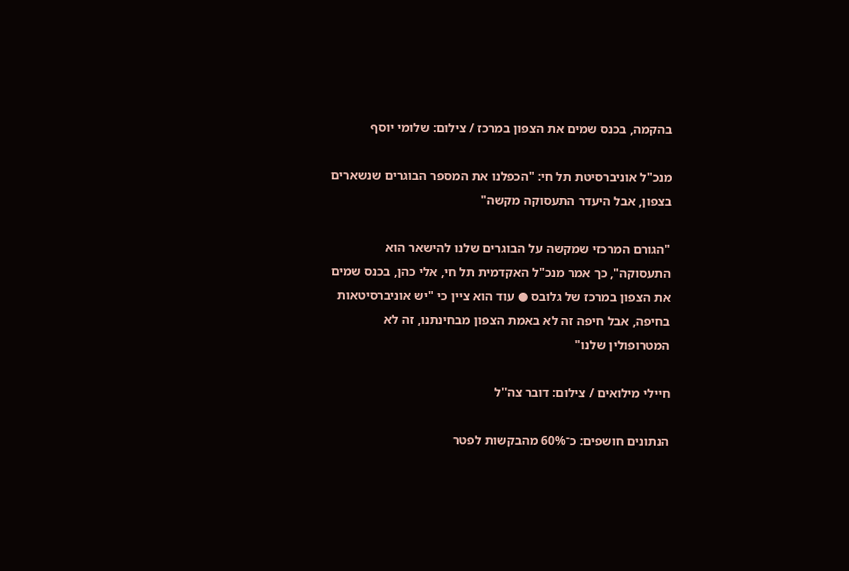בהקמה, בכנס שמים את הצפון במרכז / צילום: שלומי יוסף

מנכ"ל אוניברסיטת תל חי: "הכפלנו את המספר הבוגרים שנשארים בצפון, אבל היעדר התעסוקה מקשה"

"הגורם המרכזי שמקשה על הבוגרים שלנו להישאר הוא התעסוקה", כך אמר מנכ"ל האקדמית תל חי, אלי כהן, בכנס שמים את הצפון במרכז של גלובס ● עוד הוא ציין כי "יש אוניברסיטאות בחיפה, אבל חיפה זה לא באמת הצפון מבחינתנו, זה לא המטרופולין שלנו"

חיילי מילואים / צילום: דובר צה''ל

הנתונים חושפים: כ־60% מהבקשות לפטר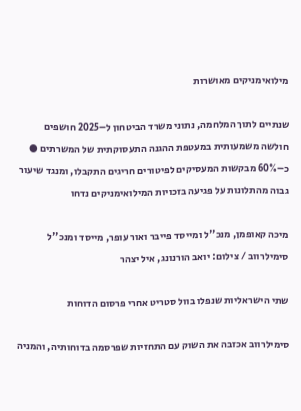מילואימניקים מאושרות

שנתיים לתוך המלחמה, נתוני משרד הביטחון ל–2025 חושפים חולשה משמעותית במעטפת ההגנה התעסוקתית של המשרתים ● כ–60% מבקשות המעסיקים לפיטורים חריגים התקבלו, ומנגד שיעור גבוה מהתלונות על פגיעה בזכויות המילואימניקים נדחו

מיכה קאופמן, מנכ''ל ומייסד פייבר ואור עופר, מייסד ומנכ''ל סימילרווב / צילום: יואב הורנונג, איל יצהר

שתי הישראליות שנפלו בוול סטריט אחרי פרסום הדוחות

סימילרווב אכזבה את השוק עם התחזיות שפרסמה בדוחותיה, והמניה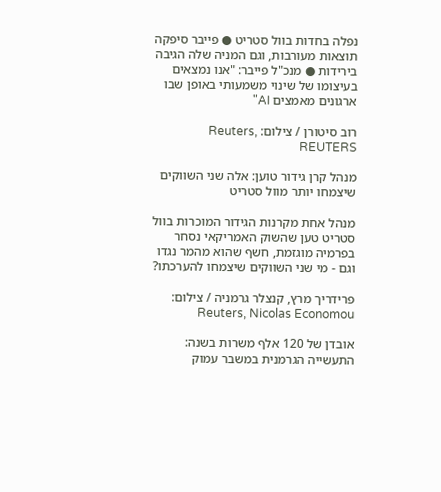נפלה בחדות בוול סטריט ● פייבר סיפקה תוצאות מעורבות, וגם המניה שלה הגיבה בירידות ● מנכ"ל פייבר: "אנו נמצאים בעיצומו של שינוי משמעותי באופן שבו ארגונים מאמצים AI"

רוב סיטורן / צילום: Reuters, REUTERS

מנהל קרן גידור טוען: אלה שני השווקים שיצמחו יותר מוול סטריט

מנהל אחת מקרנות הגידור המוכרות בוול סטריט טען שהשוק האמריקאי נסחר בפרמיה מוגזמת, חשף שהוא מהמר נגדו וגם - מי שני השווקים שיצמחו להערכתו?

פרידריך מרץ, קנצלר גרמניה / צילום: Reuters, Nicolas Economou

אובדן של 120 אלף משרות בשנה: התעשייה הגרמנית במשבר עמוק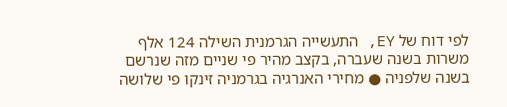לפי דוח של EY, התעשייה הגרמנית השילה 124 אלף משרות בשנה שעברה, בקצב מהיר פי שניים מזה שנרשם בשנה שלפניה ● מחירי האנרגיה בגרמניה זינקו פי שלושה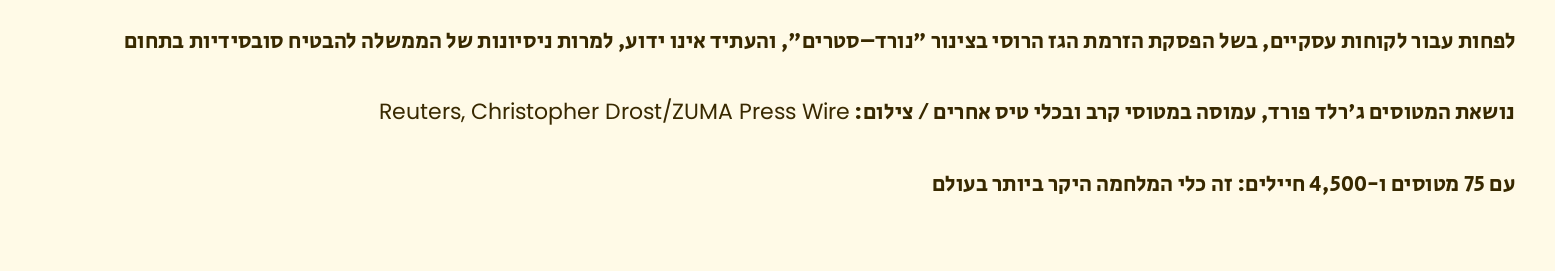לפחות עבור לקוחות עסקיים, בשל הפסקת הזרמת הגז הרוסי בצינור "נורד–סטרים", והעתיד אינו ידוע, למרות ניסיונות של הממשלה להבטיח סובסידיות בתחום

נושאת המטוסים ג'רלד פורד, עמוסה במטוסי קרב ובכלי טיס אחרים / צילום: Reuters, Christopher Drost/ZUMA Press Wire

עם 75 מטוסים ו-4,500 חיילים: זה כלי המלחמה היקר ביותר בעולם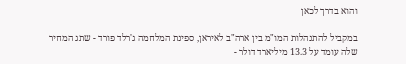והוא בדרך לכאן

במקביל להתנהלות המו"מ בין ארה"ב לאיראן, ספינת המלחמה ג'רלד פורד - שתג המחיר שלה עומד על 13.3 מיליארד דולר -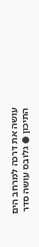עושה את דרכה למרחב הים התיכון ● גלובס עושה סדר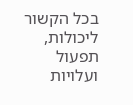בכל הקשור ליכולות, תפעול ועלויות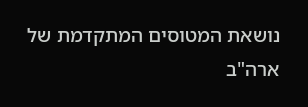נושאת המטוסים המתקדמת של ארה"ב